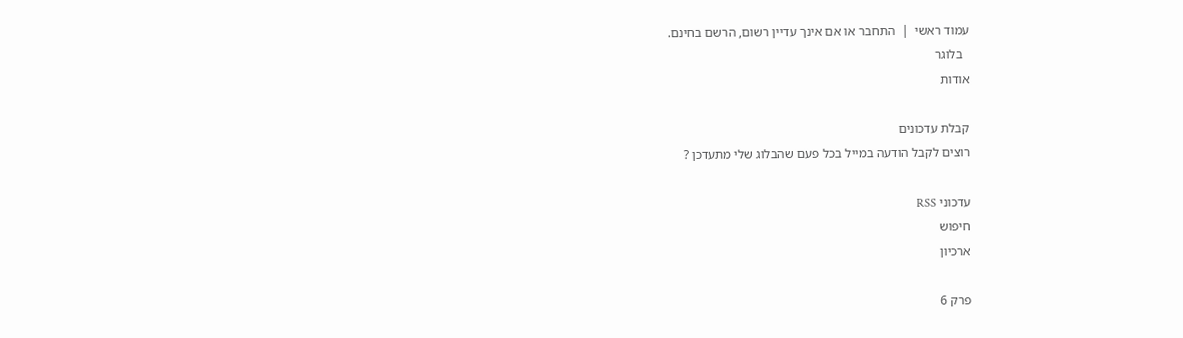עמוד ראשי  |  התחבר או אם אינך עדיין רשום, הרשם בחינם.
  בלוגר
אודות

קבלת עדכונים
רוצים לקבל הודעה במייל בכל פעם שהבלוג שלי מתעדכן ?

עדכוני RSS
חיפוש
ארכיון

פרק 6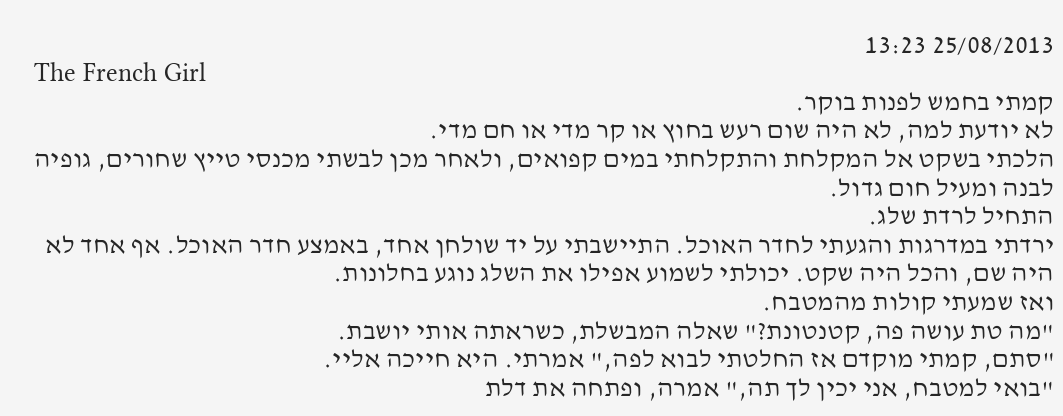25/08/2013 13:23
The French Girl
קמתי בחמש לפנות בוקר.
לא יודעת למה, לא היה שום רעש בחוץ או קר מדי או חם מדי.
הלכתי בשקט אל המקלחת והתקלחתי במים קפואים, ולאחר מכן לבשתי מכנסי טייץ שחורים, גופיה לבנה ומעיל חום גדול.
התחיל לרדת שלג.
ירדתי במדרגות והגעתי לחדר האוכל. התיישבתי על יד שולחן אחד, באמצע חדר האוכל. אף אחד לא היה שם, והכל היה שקט. יכולתי לשמוע אפילו את השלג נוגע בחלונות.
ואז שמעתי קולות מהמטבח.
"מה טת עושה פה, קטנטונת?" שאלה המבשלת, כשראתה אותי יושבת.
"סתם, קמתי מוקדם אז החלטתי לבוא לפה," אמרתי. היא חייכה אליי.
"בואי למטבח, אני יכין לך תה," אמרה, ופתחה את דלת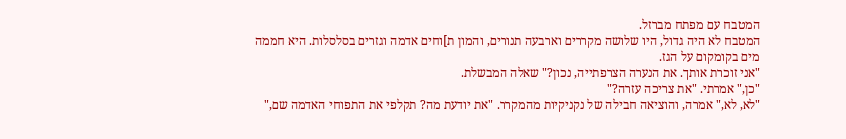המטבח עם מפתח מברזל.
המטבח לא היה גדול, היו שלושה מקררים וארבעה תנורים, והמון ת]וחים אדמה וגזרים בסלסלות. היא חממה מים בקומקום על הגז.
"אני זוכרת אותך. את הנערה הצרפתייה, נכון?" שאלה המבשלת.
"כן," אמרתי. "את צריכה עזרה?"
"לא, לא," אמרה, והוציאה חבילה של נקניקיות מהמקרר. "את יודעת מה? תקלפי את התפוחי האדמה שם,"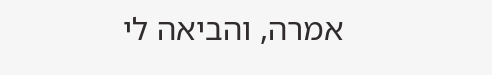אמרה, והביאה לי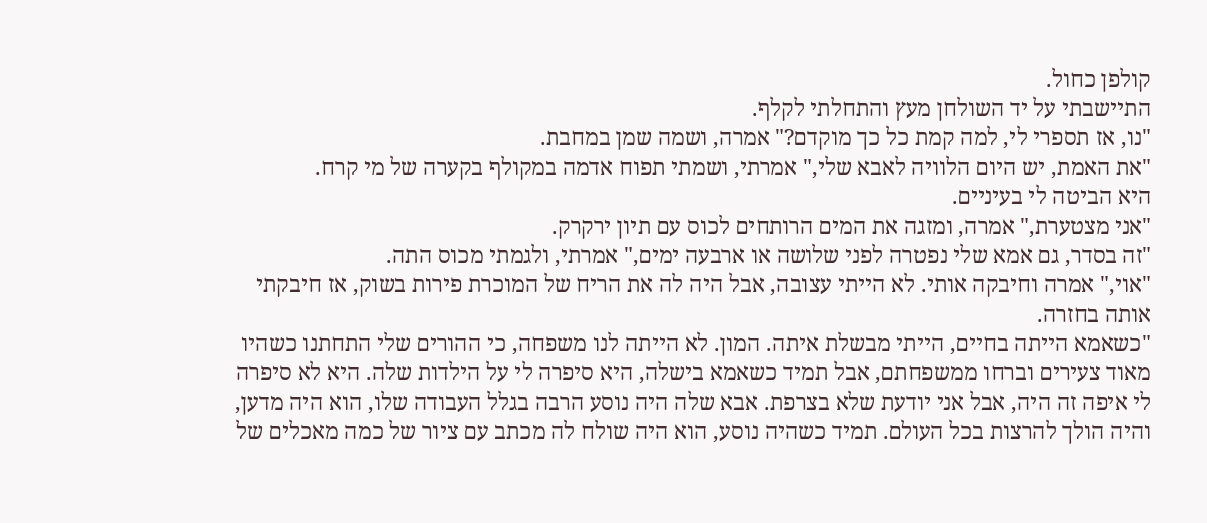קולפן כחול.
התיישבתי על יד השולחן מעץ והתחלתי לקלף.
"נו, אז תספרי לי, למה קמת כל כך מוקדם?" אמרה, ושמה שמן במחבת.
"את האמת, יש היום הלוויה לאבא שלי," אמרתי, ושמתי תפוח אדמה במקולף בקערה של מי קרח.
היא הביטה לי בעיניים.
"אני מצטערת," אמרה, ומזגה את המים הרותחים לכוס עם תיון ירקרק.
"זה בסדר, גם אמא שלי נפטרה לפני שלושה או ארבעה ימים," אמרתי, ולגמתי מכוס התה.
"אוי," אמרה וחיבקה אותי. לא הייתי עצובה, אבל היה לה את הריח של המוכרת פירות בשוק, אז חיבקתי אותה בחזרה.
"כשאמא הייתה בחיים, הייתי מבשלת איתה. המון. לא הייתה לנו משפחה, כי ההורים שלי התחתנו כשהיו מאוד צעירים וברחו ממשפחתם, אבל תמיד כשאמא בישלה, היא סיפרה לי על הילדות שלה. היא לא סיפרה לי איפה זה היה, אבל אני יודעת שלא בצרפת. אבא שלה היה נוסע הרבה בגלל העבודה שלו, הוא היה מדען, והיה הולך להרצות בכל העולם. תמיד כשהיה נוסע, הוא היה שולח לה מכתב עם ציור של כמה מאכלים של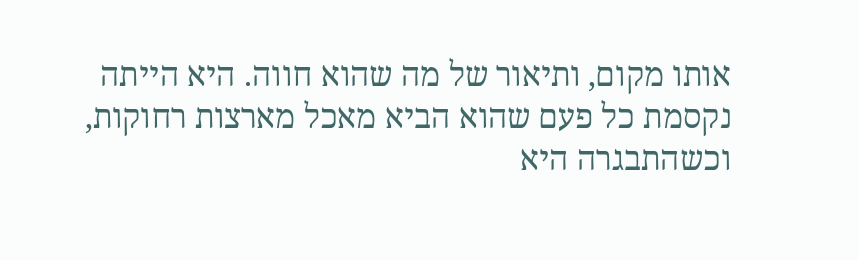אותו מקום, ותיאור של מה שהוא חווה. היא הייתה נקסמת כל פעם שהוא הביא מאכל מארצות רחוקות, וכשהתבגרה היא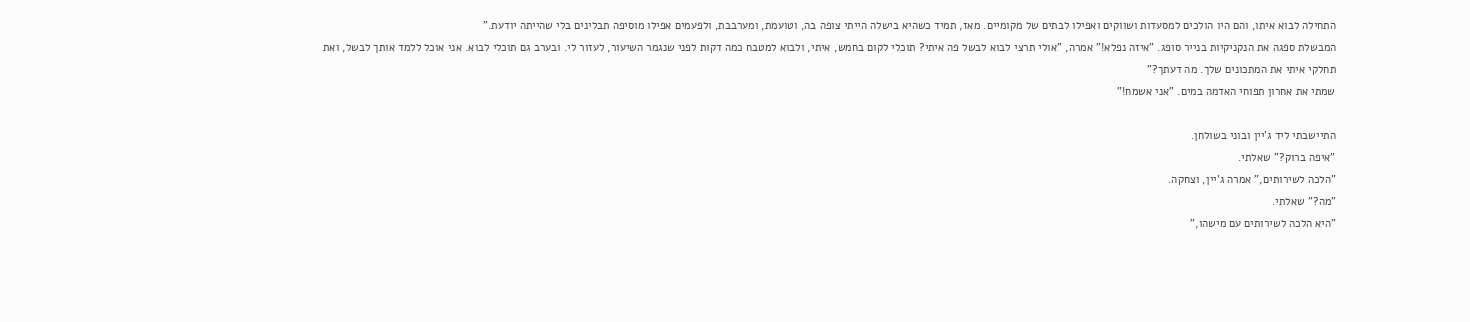התחילה לבוא איתו, והם היו הולכים למסעדות ושווקים ואפילו לבתים של מקומיים. מאז, תמיד כשהיא בישלה הייתי צופה בה, וטועמת, ומערבבת, ולפעמים אפילו מוסיפה תבלינים בלי שהייתה יודעת."
המבשלת ספגה את הנקניקיות בנייר סופג. "איזה נפלא!" אמרה, "אולי תרצי לבוא לבשל פה איתי? תוכלי לקום בחמש, איתי, ולבוא למטבח כמה דקות לפני שנגמר השיעור, לעזור לי. ובערב גם תוכלי לבוא. אני אוכל ללמד אותך לבשל, ואת תחלקי איתי את המתכונים שלך. מה דעתך?"
שמתי את אחרון תפוחי האדמה במים. "אני אשמח!"

התיישבתי ליד ג'יין ובוני בשולחן.
"איפה ברוק?" שאלתי.
"הלכה לשירותים," אמרה ג'יין, וצחקה.
"מה?" שאלתי.
"היא הלכה לשירותים עם מישהו,"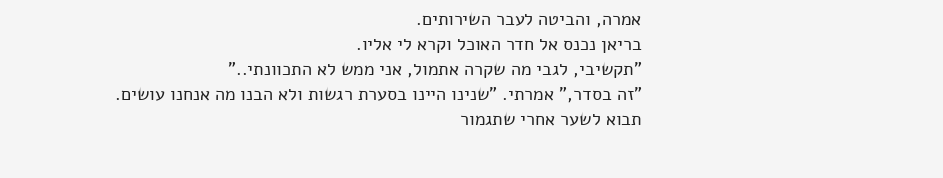אמרה, והביטה לעבר השירותים.
בריאן נכנס אל חדר האוכל וקרא לי אליו.
"תקשיבי, לגבי מה שקרה אתמול, אני ממש לא התכוונתי.."
"זה בסדר," אמרתי. "שנינו היינו בסערת רגשות ולא הבנו מה אנחנו עושים. תבוא לשער אחרי שתגמור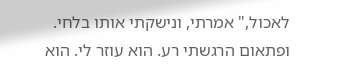לאכול," אמרתי, ונישקתי אותו בלחי.
ופתאום הרגשתי רע. הוא עוזר לי. הוא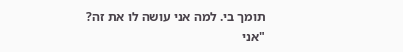תומך בי. למה אני עושה לו את זה?
"אני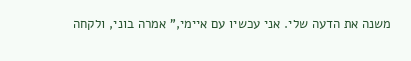משנה את הדעה שלי. אני עכשיו עם איימי," אמרה בוני, ולקחה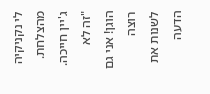לי נקניקיה מהצלחת.
ג'יין חייכה. "זה לא הוגן! אני גם רוצה לשנות את הדעה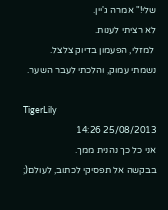שלי!" אמרה ג'יין.
לא רציתי לענות.
 למזלי, הפעמון בדיוק צלצל.
נשמתי עמוק, והלכתי לעבר השער.

TigerLily
25/08/2013 14:26
אני כל כך נהנית ממך.
בבקשה אל תפסיקי לכתוב, לעולם(;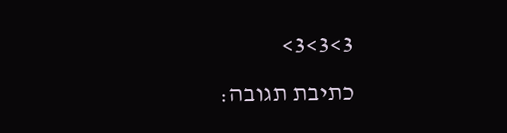3>3>3>
כתיבת תגובה: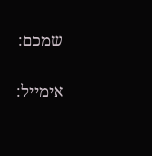שמכם:

אימייל: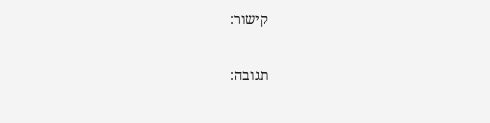קישור:

תגובה: